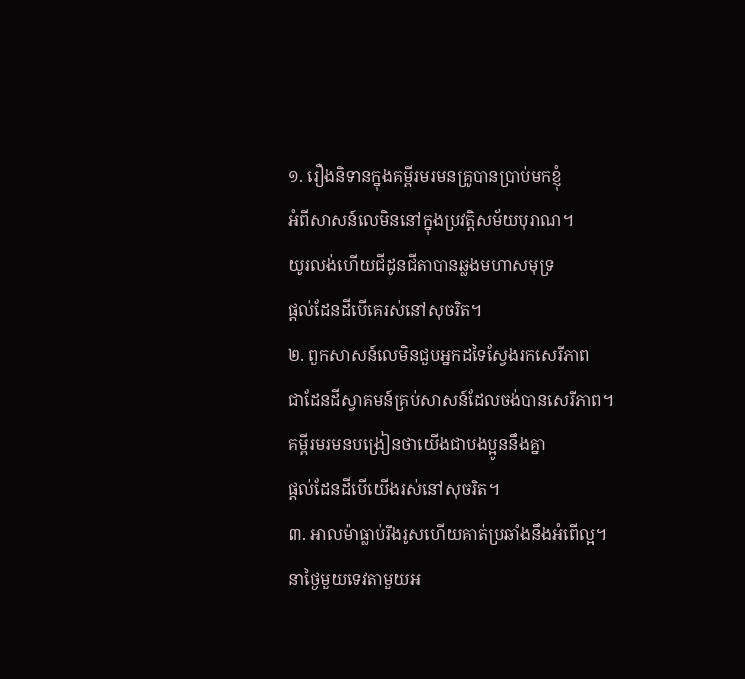១. រឿងនិទានក្នុងគម្ពីរមរមនគ្រូបានប្រាប់មកខ្ញុំ
អំពីសាសន៍លេមិននៅក្នុងប្រវត្តិសម័យបុរាណ។
យូរលង់ហើយជីដូនជីតាបានឆ្លងមហាសមុទ្រ
ផ្ដល់ដែនដីបើគេរស់នៅសុចរិត។
២. ពួកសាសន៍លេមិនជួបអ្នកដទៃស្វែងរកសេរីភាព
ជាដែនដីស្វាគមន៍គ្រប់សាសន៍ដែលចង់បានសេរីភាព។
គម្ពីរមរមនបង្រៀនថាយើងជាបងប្អូននឹងគ្នា
ផ្ដល់ដែនដីបើយើងរស់នៅសុចរិត។
៣. អាលម៉ាធ្លាប់រឹងរូសហើយគាត់ប្រឆាំងនឹងអំពើល្អ។
នាថ្ងៃមួយទេវតាមួយអ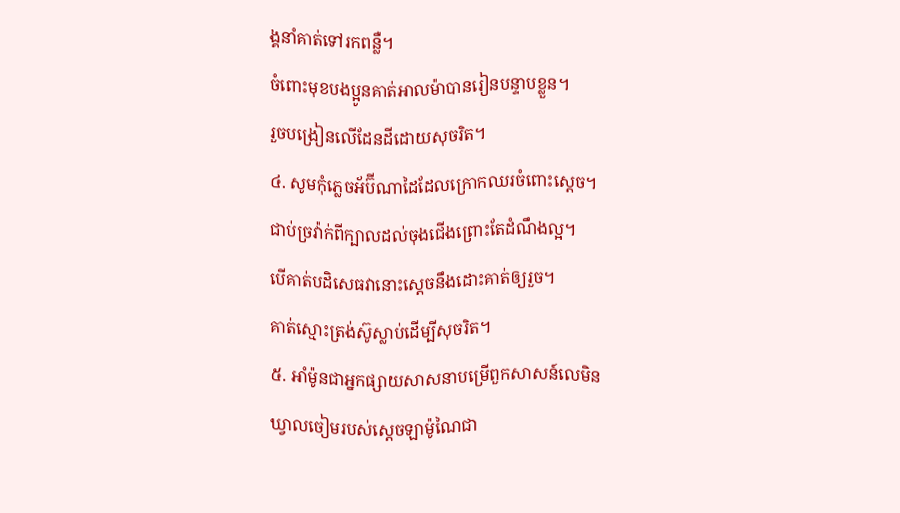ង្គនាំគាត់ទៅរកពន្លឺ។
ចំពោះមុខបងប្អូនគាត់អាលម៉ាបានរៀនបន្ទាបខ្លួន។
រួចបង្រៀនលើដែនដីដោយសុចរិត។
៤. សូមកុំភ្លេចអ័ប៊ីណាដៃដែលក្រោកឈរចំពោះស្ដេច។
ជាប់ច្រវ៉ាក់ពីក្បាលដល់ចុងជើងព្រោះតែដំណឹងល្អ។
បើគាត់បដិសេធវានោះស្ដេចនឹងដោះគាត់ឲ្យរួច។
គាត់ស្មោះត្រង់ស៊ូស្លាប់ដើម្បីសុចរិត។
៥. អាំម៉ូនជាអ្នកផ្សាយសាសនាបម្រើពួកសាសន៍លេមិន
ឃ្វាលចៀមរបស់ស្តេចឡាម៉ូណៃជា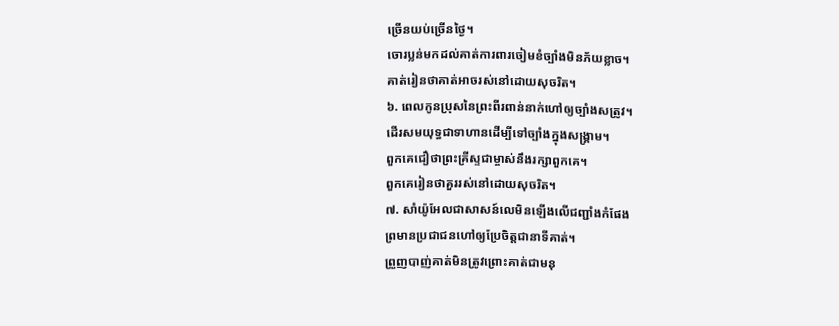ច្រើនយប់ច្រើនថ្ងៃ។
ចោរប្លន់មកដល់គាត់ការពារចៀមខំច្បាំងមិនភ័យខ្លាច។
គាត់រៀនថាគាត់អាចរស់នៅដោយសុចរិត។
៦. ពេលកូនប្រុសនៃព្រះពីរពាន់នាក់ហៅឲ្យច្បាំងសត្រូវ។
ដើរសមយុទ្ធជាទាហានដើម្បីទៅច្បាំងក្នុងសង្គ្រាម។
ពួកគេជឿថាព្រះគ្រីស្ទជាម្ចាស់នឹងរក្សាពួកគេ។
ពួកគេរៀនថាគួររស់នៅដោយសុចរិត។
៧. សាំយ៉ូអែលជាសាសន៍លេមិនឡើងលើជញ្ជាំងកំផែង
ព្រមានប្រជាជនហៅឲ្យប្រែចិត្តជានាទីគាត់។
ព្រួញបាញ់គាត់មិនត្រូវព្រោះគាត់ជាមនុ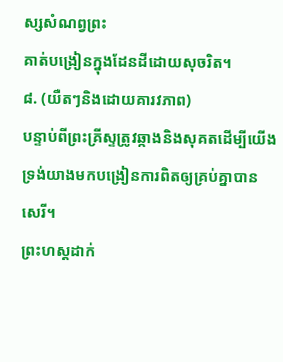ស្សសំណព្វព្រះ
គាត់បង្រៀនក្នុងដែនដីដោយសុចរិត។
៨. (យឺតៗនិងដោយគារវភាព)
បន្ទាប់ពីព្រះគ្រីស្ទត្រូវឆ្កាងនិងសុគតដើម្បីយើង
ទ្រង់យាងមកបង្រៀនការពិតឲ្យគ្រប់គ្នាបានសេរី។
ព្រះហស្តដាក់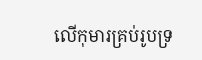លើកុមារគ្រប់រូបទ្រ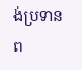ង់ប្រទានព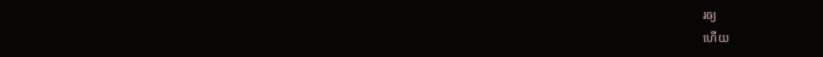រឲ្យ
ហើយ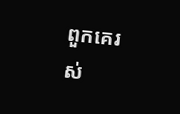ពួកគេរស់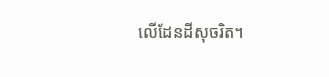លើដែនដីសុចរិត។